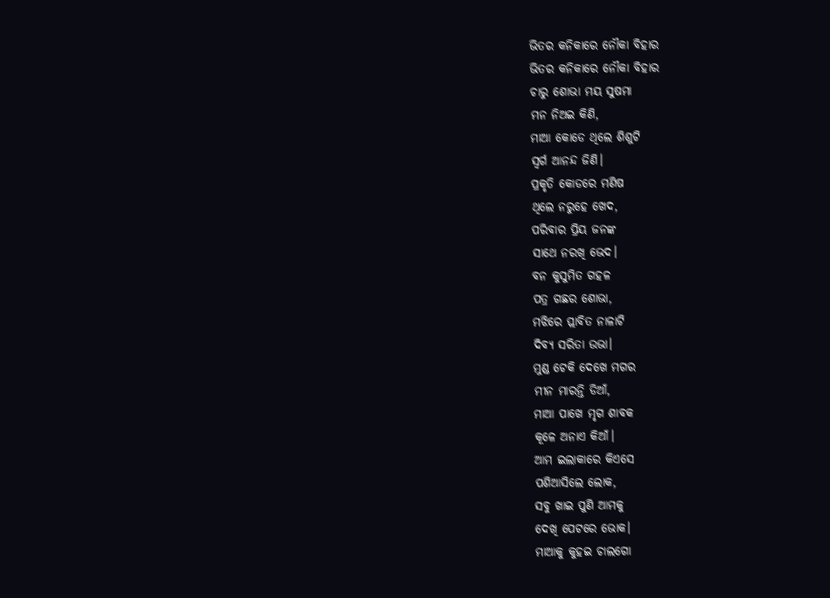ଭିତର କନିକାରେ ନୌକା ବିହାର
ଭିତର କନିକାରେ ନୌକା ବିହାର
ଚାରୁ ଶୋଭା ମୟ ସୁଷମା
ମନ ନିଅଇ କିଣି,
ମାଆ କୋଡେ ଥିଲେ ଶିଶୁଟି
ସ୍ଵର୍ଗ ଆନନ୍ଦ ଜିଣି।
ପ୍ରକୃତି କୋଡରେ ମଣିଷ
ଥିଲେ ନରୁହେ ଖେଦ,
ପରିବାର ପ୍ରିୟ ଜନଙ୍କ
ସାଥେ ନରଖି ଭେଦ।
ବନ କୁସୁମିତ ଗହଳ
ପତ୍ର ଗଛର ଶୋଭା,
ମଝିରେ ପ୍ଲାବିତ ନାଳାଟି
ଦିବ୍ୟ ସରିତା ଉଭା।
ମୁଣ୍ଡ ଟେକି ଦେଖେ ମଗର
ମୀନ ମାରନ୍ତି ଡିଆଁ,
ମାଆ ପାଖେ ମୃଗ ଶାବକ
କୂଳେ ଅନାଏ କିଆଁ।
ଆମ ଇଲାକାରେ କିଏସେ
ପଶିଆସିଲେ ଲୋକ,
ସବୁ ଖାଇ ପୁଣି ଆମକୁ
ଦେଖି ପେଟରେ ଭୋକ।
ମାଆକୁ କୁହଇ ଚାଲଗୋ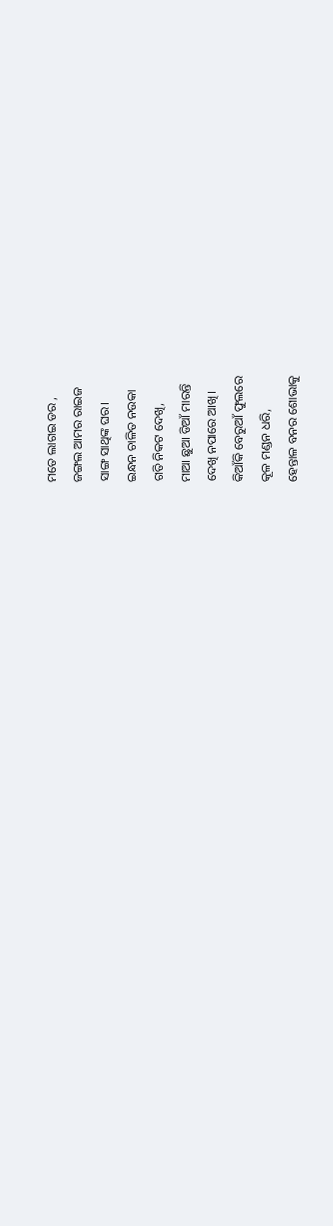ମତେ ଲାଗଇ ଡର ,
ଜଙ୍ଗଲ ଆମର ରାଇଜ
ସାଙ୍ଗ ସାଥିଙ୍କ ଘର।
ଇନ୍ଧନ ଚାଳିତ ନଉକା
ଗତି ନିକଟ ଦେଖି,
ମାଆ ଛୁଆ ଡିଆଁ ମାରନ୍ତି
ଦେଖି ନପାରେ ଆଖି।
କିଆଁକି ବେରୁଆଁ ଫୁଲରେ
କୂଳ ମଣ୍ଡନ ଧରି,
ହେନ୍ତାଳ ବନର ଶୋଭାକୁ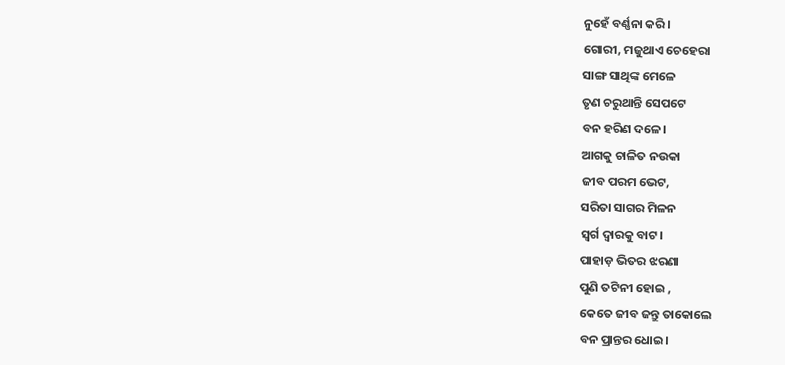ନୁହେଁ ବର୍ଣ୍ଣନା କରି।
ଗୋରୀ, ମଜୁଥାଏ ଚେହେରା
ସାଙ୍ଗ ସାଥିଙ୍କ ମେଳେ
ତୃଣ ଚରୁଥାନ୍ତି ସେପଟେ
ବନ ହରିଣ ଦଳେ।
ଆଗକୁ ଚାଳିତ ନଉକା
ଜୀବ ପରମ ଭେଟ,
ସରିତା ସାଗର ମିଳନ
ସ୍ଵର୍ଗ ଦ୍ଵାରକୁ ବାଟ।
ପାହାଡ଼ ଭିତର ଝରଣା
ପୁଣି ତଟିନୀ ହୋଇ ,
କେତେ ଜୀବ ଜନ୍ତୁ ତାକୋଲେ
ବନ ପ୍ରାନ୍ତର ଧୋଇ।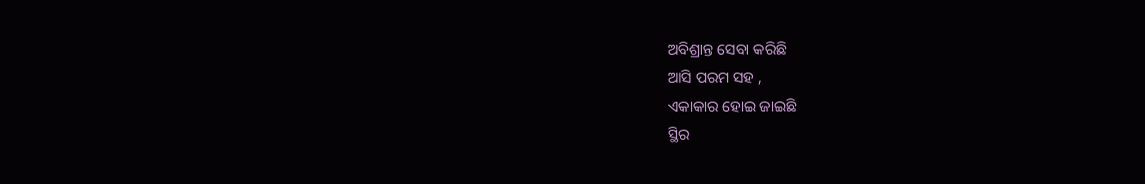ଅବିଶ୍ରାନ୍ତ ସେବା କରିଛି
ଆସି ପରମ ସହ ,
ଏକାକାର ହୋଇ ଜାଇଛି
ସ୍ଥିର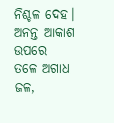ନିଶ୍ଚଳ ଦେହ।
ଅନନ୍ତ ଆକାଶ ଉପରେ
ତଳେ ଅଗାଧ ଜଳ,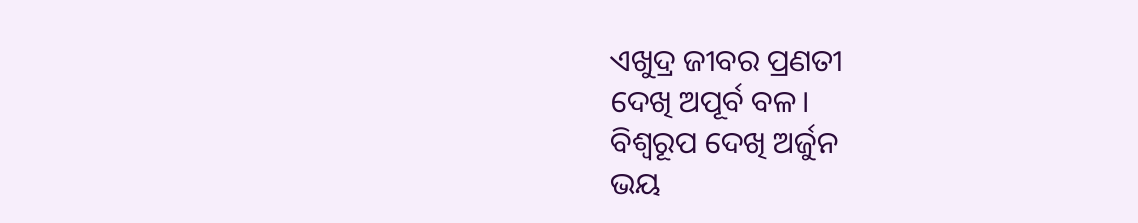ଏଖୁଦ୍ର ଜୀବର ପ୍ରଣତୀ
ଦେଖି ଅପୂର୍ବ ବଳ।
ବିଶ୍ଵରୂପ ଦେଖି ଅର୍ଜୁନ
ଭୟ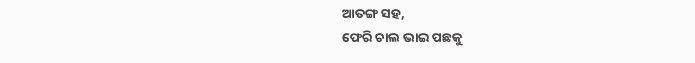ଆତଙ୍ଗ ସହ,
ଫେରି ଚାଲ ଭାଇ ପଛକୁ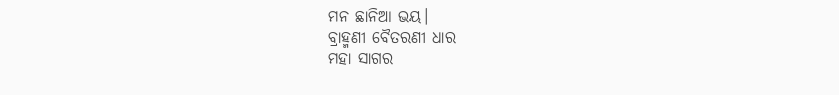ମନ ଛାନିଆ ଭୟ।
ବ୍ରାହ୍ମଣୀ ବୈତରଣୀ ଧାର
ମହା ସାଗର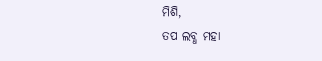ମିଶି,
ତପ ଲବ୍ଧ ମହା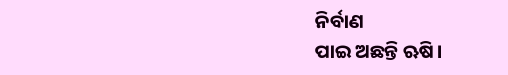ନିର୍ବାଣ
ପାଇ ଅଛନ୍ତି ଋଷି।